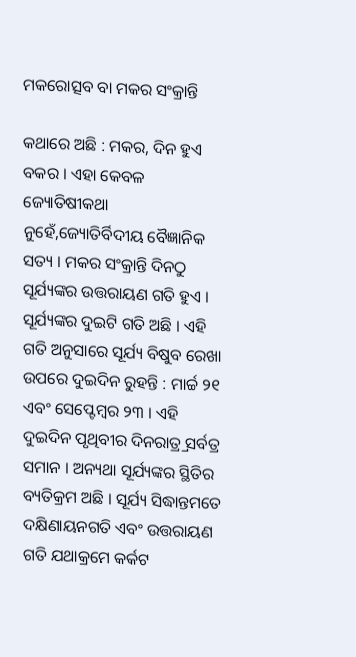ମକରୋତ୍ସବ ବା ମକର ସଂକ୍ରାନ୍ତି

କଥାରେ ଅଛି : ମକର, ଦିନ ହୁଏ ବକର । ଏହା କେବଳ ଜ୍ୟୋତିଷୀକଥା ନୁହେଁ,ଜ୍ୟୋତିର୍ବିଦୀୟ ବୈଜ୍ଞାନିକ ସତ୍ୟ । ମକର ସଂକ୍ରାନ୍ତି ଦିନଠୁ ସୂର୍ଯ୍ୟଙ୍କର ଉତ୍ତରାୟଣ ଗତି ହୁଏ । ସୂର୍ଯ୍ୟଙ୍କର ଦୁଇଟି ଗତି ଅଛି । ଏହି ଗତି ଅନୁସାରେ ସୂର୍ଯ୍ୟ ବିଷୁବ ରେଖା ଉପରେ ଦୁଇଦିନ ରୁହନ୍ତି : ମାର୍ଚ୍ଚ ୨୧ ଏବଂ ସେପ୍ଟେମ୍ବର ୨୩ । ଏହି ଦୁଇଦିନ ପୃଥିବୀର ଦିନରାତ୍ର୍ର ସର୍ବତ୍ର ସମାନ । ଅନ୍ୟଥା ସୂର୍ଯ୍ୟଙ୍କର ସ୍ଥିତିର ବ୍ୟତିକ୍ରମ ଅଛି । ସୂର୍ଯ୍ୟ ସିଦ୍ଧାନ୍ତମତେ ଦକ୍ଷିଣାୟନଗତି ଏବଂ ଉତ୍ତରାୟଣ ଗତି ଯଥାକ୍ରମେ କର୍କଟ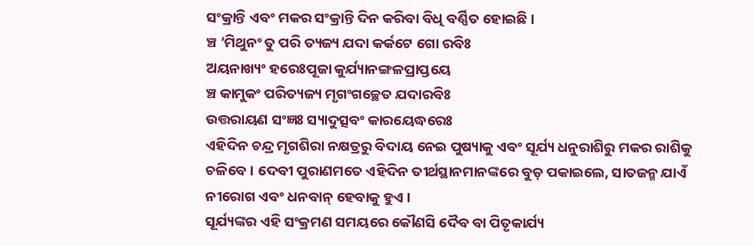ସଂକ୍ରାନ୍ତି ଏବଂ ମକର ସଂକ୍ରାନ୍ତି ଦିନ କରିବା ବିଧି ବର୍ଣ୍ଣିତ ହୋଇଛି ।
ଞ୍ଚ ‘ମିଥୁନଂ ତୁ ପରି ତ୍ୟଜ୍ୟ ଯଦା କର୍କଟେ ଗୋ ରବିଃ
ଅୟନାଖ୍ୟଂ ହରେଃପୂଜା କୁର୍ଯ୍ୟାନଙ୍ଗଳପ୍ରାପ୍ତୟେ
ଞ୍ଚ କାମୁକଂ ପରିତ୍ୟଜ୍ୟ ମୃଗଂଗଚ୍ଛେତ ଯଦାରବିଃ
ଉତ୍ତରାୟଣ ସଂଜ୍ଞଃ ସ୍ୟାଦୁତ୍ସବଂ କାରୟେଦ୍ଧରେଃ
ଏହିଦିନ ଚନ୍ଦ୍ର ମୃଗଶିରା ନକ୍ଷତ୍ରରୁ ବିଦାୟ ନେଇ ପୁଷ୍ୟାକୁ ଏବଂ ସୂର୍ଯ୍ୟ ଧନୁରାଶିରୁ ମକର ରାଶିକୁ ଚଳିବେ । ଦେବୀ ପୁରାଣମତେ ଏହିଦିନ ତୀର୍ଥସ୍ଥାନମାନଙ୍କରେ ବୁଡ଼ ପକାଇଲେ, ସାତଜନ୍ମ ଯାଏଁ ନୀରୋଗ ଏବଂ ଧନବାନ୍ ହେବାକୁ ହୁଏ ।
ସୂର୍ଯ୍ୟଙ୍କର ଏହି ସଂକ୍ରମଣ ସମୟରେ କୌଣସି ଦୈବ ବା ପିତୃକାର୍ଯ୍ୟ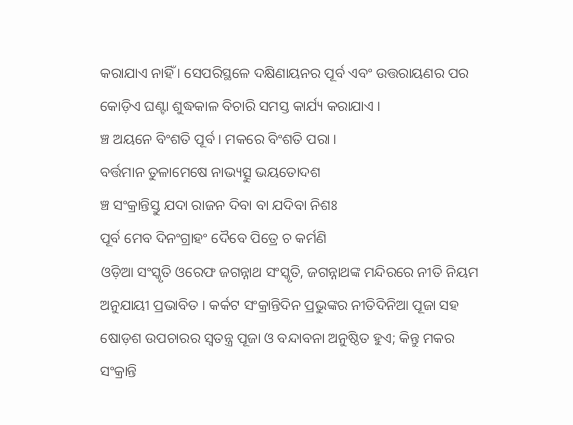କରାଯାଏ ନାହିଁ । ସେପରିସ୍ଥଳେ ଦକ୍ଷିଣାୟନର ପୂର୍ବ ଏବଂ ଉତ୍ତରାୟଣର ପର କୋଡ଼ିଏ ଘଣ୍ଟା ଶୁଦ୍ଧକାଳ ବିଚାରି ସମସ୍ତ କାର୍ଯ୍ୟ କରାଯାଏ ।
ଞ୍ଚ ଅୟନେ ବିଂଶତି ପୂର୍ବ । ମକରେ ବିଂଶତି ପରା ।
ବର୍ତ୍ତମାନ ତୁଳାମେଷେ ନାଭ୍ୟତ୍ସୁ ଭୟତୋଦଶ
ଞ୍ଚ ସଂକ୍ରାନ୍ତିସ୍ତୁ ଯଦା ରାଜନ ଦିବା ବା ଯଦିବା ନିଶଃ
ପୂର୍ବ ମେବ ଦିନଂଗ୍ରାହଂ ଦୈବେ ପିତ୍ରେ ଚ କର୍ମଣି
ଓଡ଼ିଆ ସଂସ୍କୃତି ଓରେଫ ଜଗନ୍ନାଥ ସଂସ୍କୃତି, ଜଗନ୍ନାଥଙ୍କ ମନ୍ଦିରରେ ନୀତି ନିୟମ ଅନୁଯାୟୀ ପ୍ରଭାବିତ । କର୍କଟ ସଂକ୍ରାନ୍ତିଦିନ ପ୍ରଭୁଙ୍କର ନୀତିଦିନିଆ ପୂଜା ସହ ଷୋଡ଼ଶ ଉପଚାରର ସ୍ୱତନ୍ତ୍ର ପୂଜା ଓ ବନ୍ଦାବନା ଅନୁଷ୍ଠିତ ହୁଏ; କିନ୍ତୁ ମକର ସଂକ୍ରାନ୍ତି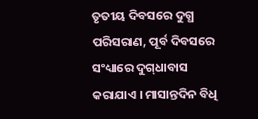ତୃତୀୟ ଦିବସରେ ଦୁଗ୍ଧ ପରିସରାଣ, ପୂର୍ବ ଦିବସରେ ସଂଧ୍ୟାରେ ଦୁଗ୍‌ଧାବାସ କରାଯାଏ । ମାସାନ୍ତଦିନ ବିଧି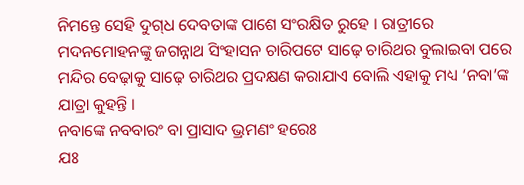ନିମନ୍ତେ ସେହି ଦୁଗ୍‌ଧ ଦେବତାଙ୍କ ପାଶେ ସଂରକ୍ଷିତ ରୁହେ । ରାତ୍ରୀରେ ମଦନମୋହନଙ୍କୁ ଜଗନ୍ନାଥ ସିଂହାସନ ଚାରିପଟେ ସାଢ଼େ ଚାରିଥର ବୁଲାଇବା ପରେ ମନ୍ଦିର ବେଢ଼ାକୁ ସାଢ଼େ ଚାରିଥର ପ୍ରଦକ୍ଷଣ କରାଯାଏ ବୋଲି ଏହାକୁ ମଧ୍ୟ ‘ନବା’ଙ୍କ ଯାତ୍ରା କୁହନ୍ତି ।
ନବାଙ୍କେ ନବବାରଂ ବା ପ୍ରାସାଦ ଭ୍ରମଣଂ ହରେଃ
ଯଃ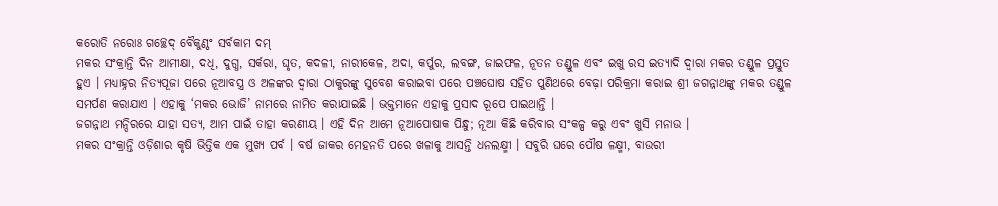କରୋତି ନରୋଃ ଗଚ୍ଛେଦ୍ ବୈକୁଣ୍ଠଂ ସର୍ବକାମ ଦମ୍
ମକର ସଂକ୍ରାନ୍ତି ଦିନ ଆମୀକ୍ଷା, ଦଧି, ଦୁଗ୍ଧ, ସର୍କରା, ଘୃତ, କଦଳୀ, ନାରୀକେଳ, ଅଦା, କର୍ପୁର, ଲବଙ୍ଗ, ଜାଇଫଳ, ନୂତନ ତଣ୍ଡୁଳ ଏବଂ ଇଖୁ ରସ ଇତ୍ୟାଦି ଦ୍ୱାରା ମକର ତଣ୍ଡୁଳ ପ୍ରସ୍ତୁତ ହୁଏ । ମଧ୍ୟାହ୍ନର ନିତ୍ୟପୂଜା ପରେ ନୂଆବସ୍ତ୍ର ଓ ଅଳଙ୍କର ଦ୍ୱାରା ଠାକୁରଙ୍କୁ ସୁବେଶ କରାଇବା ପରେ ପଞ୍ଚଘୋଷ ସହିତ ପୁଣିଥରେ ବେଢ଼ା ପରିକ୍ରମା କରାଇ ଶ୍ରୀ ଜଗନ୍ନାଥଙ୍କୁ ମକର ତଣ୍ଡୁଳ ସମର୍ପଣ କରାଯାଏ । ଏହାକୁ ‘ମକର ଭୋଜି’ ନାମରେ ନାମିତ କରାଯାଇଛି । ଭକ୍ତମାନେ ଏହାକୁ ପ୍ରସାଦ ରୂପେ ପାଇଥାନ୍ତି ।
ଜଗନ୍ନାଥ ମନ୍ଦିରରେ ଯାହା ସତ୍ୟ, ଆମ ପାଇଁ ତାହା କରଣୀୟ । ଏହି ଦିନ ଆମେ ନୂଆପୋଷାକ ପିନ୍ଧୁ; ନୂଆ କିଛି କରିବାର ସଂକଳ୍ପ କରୁ ଏବଂ ଖୁସି ମନାଉ ।
ମକର ସଂକ୍ରାନ୍ତି ଓଡ଼ିଶାର କୃଷି ଭିତ୍ତିକ ଏକ ମୁଖ୍ୟ ପର୍ବ । ବର୍ଷ ଜାକର ମେହନତି ପରେ ଖଳାକୁ ଆସନ୍ତି ଧନଲକ୍ଷ୍ମୀ । ସବୁରି ଘରେ ପୌଷ ଳକ୍ଷ୍ମୀ, ବାଉରୀ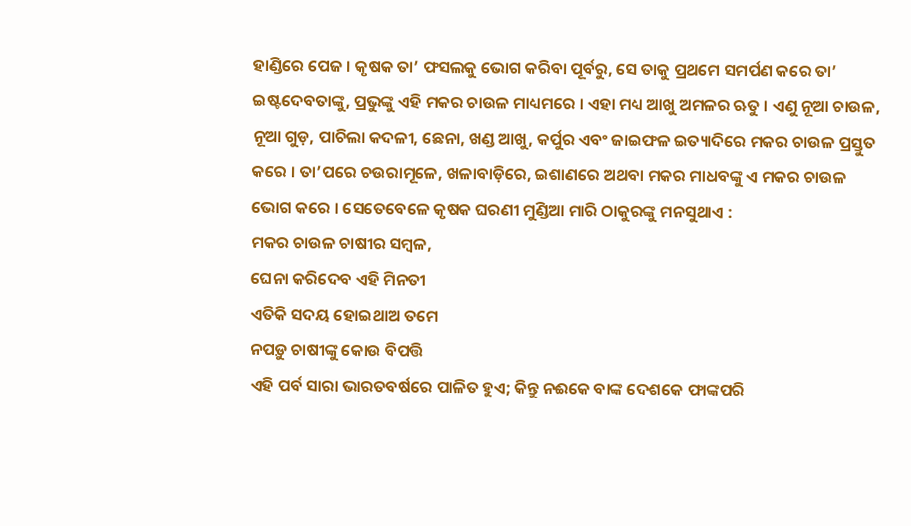ହାଣ୍ଡିରେ ପେଜ । କୃଷକ ତା’ ଫସଲକୁ ଭୋଗ କରିବା ପୂର୍ବରୁ, ସେ ତାକୁ ପ୍ରଥମେ ସମର୍ପଣ କରେ ତା’ ଇଷ୍ଟଦେବତାଙ୍କୁ, ପ୍ରଭୁଙ୍କୁ ଏହି ମକର ଚାଉଳ ମାଧ୍ୟମରେ । ଏହା ମଧ୍ୟ ଆଖୁ ଅମଳର ଋତୁ । ଏଣୁ ନୂଆ ଚାଉଳ, ନୂଆ ଗୁଡ଼, ପାଚିଲା କଦଳୀ, ଛେନା, ଖଣ୍ଡ ଆଖୁ, କର୍ପୁର ଏବଂ ଜାଇଫଳ ଇତ୍ୟାଦିରେ ମକର ଚାଉଳ ପ୍ରସ୍ତୁତ କରେ । ତା’ପରେ ଚଉରାମୂଳେ, ଖଳାବାଡ଼ିରେ, ଇଶାଣରେ ଅଥବା ମକର ମାଧବଙ୍କୁ ଏ ମକର ଚାଉଳ ଭୋଗ କରେ । ସେତେବେଳେ କୃଷକ ଘରଣୀ ମୁଣ୍ଡିଆ ମାରି ଠାକୁରଙ୍କୁ ମନସୁଥାଏ :
ମକର ଚାଉଳ ଚାଷୀର ସମ୍ବଳ,
ଘେନା କରିଦେବ ଏହି ମିନତୀ
ଏତିକି ସଦୟ ହୋଇଥାଅ ତମେ
ନପଡ଼ୁ ଚାଷୀଙ୍କୁ କୋଉ ବିପତ୍ତି
ଏହି ପର୍ବ ସାରା ଭାରତବର୍ଷରେ ପାଳିତ ହୁଏ; କିନ୍ତୁ ନଈକେ ବାଙ୍କ ଦେଶକେ ଫାଙ୍କପରି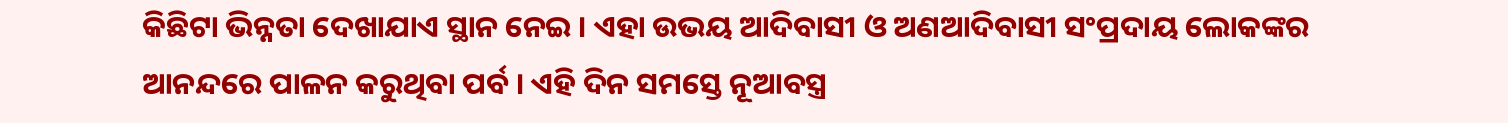କିଛିଟା ଭିନ୍ନତା ଦେଖାଯାଏ ସ୍ଥାନ ନେଇ । ଏହା ଉଭୟ ଆଦିବାସୀ ଓ ଅଣଆଦିବାସୀ ସଂପ୍ରଦାୟ ଲୋକଙ୍କର ଆନନ୍ଦରେ ପାଳନ କରୁଥିବା ପର୍ବ । ଏହି ଦିନ ସମସ୍ତେ ନୂଆବସ୍ତ୍ର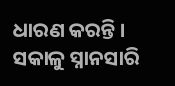ଧାରଣ କରନ୍ତି । ସକାଳୁ ସ୍ନାନସାରି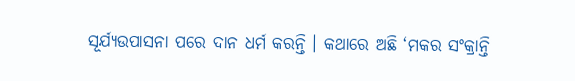ସୂର୍ଯ୍ୟଉପାସନା ପରେ ଦାନ ଧର୍ମ କରନ୍ତି । କଥାରେ ଅଛି ‘ମକର ସଂକ୍ରାନ୍ତି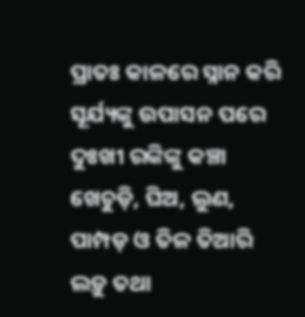ପ୍ରାତଃ କାଳରେ ସ୍ନାନ କରି ସୂର୍ଯ୍ୟଙ୍କୁ ଉପାସନ ପରେ ଦୁଃଖୀ ରଙ୍କିଙ୍କୁ କଞ୍ଚା ଖେଚୁଡ଼ି, ଘିଅ, ଲୁଣ, ପାମ୍ପଡ଼ ଓ ତିଳ ତିଆରି ଲଡ଼ୁ ତଥା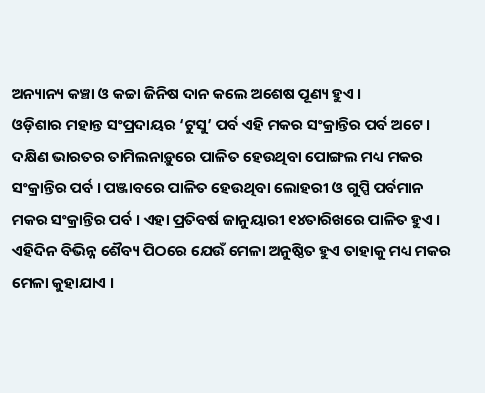ଅନ୍ୟାନ୍ୟ କଞ୍ଚା ଓ କଚ୍ଚା ଜିନିଷ ଦାନ କଲେ ଅଶେଷ ପୂଣ୍ୟ ହୁଏ ।
ଓଡ଼ିଶାର ମହାନ୍ତ ସଂପ୍ରଦାୟର ‘ଟୁସୁ’ ପର୍ବ ଏହି ମକର ସଂକ୍ରାନ୍ତିର ପର୍ବ ଅଟେ । ଦକ୍ଷିଣ ଭାରତର ତାମିଲନାଡ଼ୁରେ ପାଳିତ ହେଉଥିବା ପୋଙ୍ଗଲ ମଧ୍ୟ ମକର ସଂକ୍ରାନ୍ତିର ପର୍ବ । ପଞ୍ଜାବରେ ପାଳିତ ହେଉଥିବା ଲୋହରୀ ଓ ଗୁପ୍ପି ପର୍ବମାନ ମକର ସଂକ୍ରାନ୍ତିର ପର୍ବ । ଏହା ପ୍ରତିବର୍ଷ ଜାନୁୟାରୀ ୧୪ତାରିଖରେ ପାଳିତ ହୁଏ । ଏହିଦିନ ବିଭିନ୍ନ ଶୈବ୍ୟ ପିଠରେ ଯେଉଁ ମେଳା ଅନୁଷ୍ଠିତ ହୁଏ ତାହାକୁ ମଧ୍ୟ ମକର ମେଳା କୁହାଯାଏ ।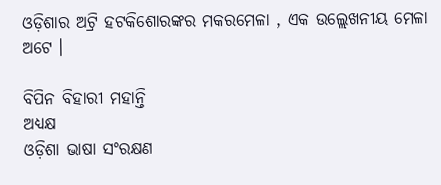ଓଡ଼ିଶାର ଅଟ୍ରି ହଟକିଶୋରଙ୍କର ମକରମେଳା , ଏକ ଉଲ୍ଲେଖନୀୟ ମେଳା ଅଟେ ।

ବିପିନ ବିହାରୀ ମହାନ୍ତି
ଅଧ୍ୟକ୍ଷ
ଓଡ଼ିଶା ଭାଷା ସଂରକ୍ଷଣ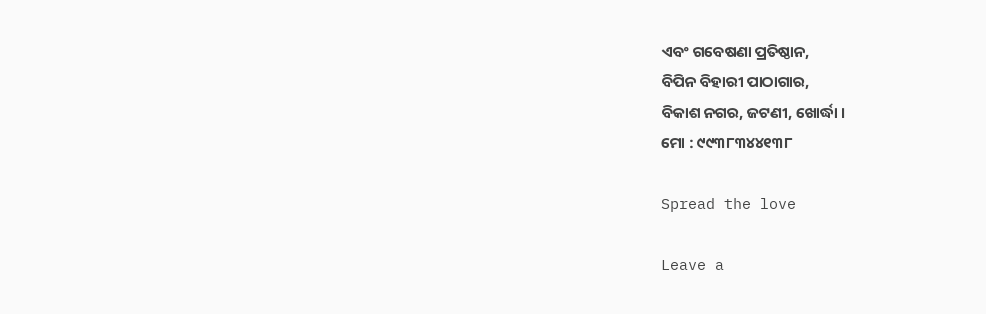ଏବଂ ଗବେଷଣା ପ୍ରତିଷ୍ଠାନ,
ବିପିନ ବିହାରୀ ପାଠାଗାର,
ବିକାଶ ନଗର, ଜଟଣୀ, ଖୋର୍ଦ୍ଧା ।
ମୋ : ୯୯୩୮୩୪୪୧୩୮

Spread the love

Leave a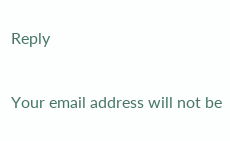Reply

Your email address will not be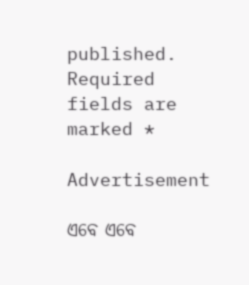published. Required fields are marked *

Advertisement

ଏବେ ଏବେ